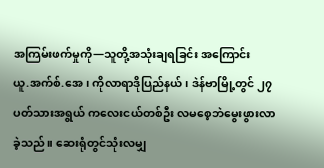အကြမ်းဖက်မှုကို—သူတို့အသုံးချရခြင်း အကြောင်း
ယူ.အက်စ်.အေ၊ ကိုလာရာဒိုပြည်နယ်၊ ဒဲန်ဗာမြို့တွင် ၂၇ ပတ်သားအရွယ် ကလေးငယ်တစ်ဦး လမစေ့ဘဲမွေးဖွားလာခဲ့သည်။ ဆေးရုံတွင်သုံးလမျှ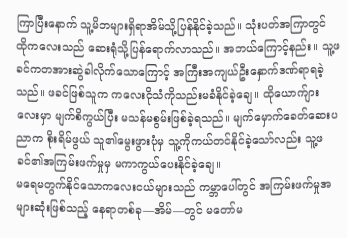ကြာပြီးနောက် သူ့မိဘများရှိရာအိမ်သို့ပြန်နိုင်ခဲ့သည်။ သုံးပတ်အကြာတွင် ထိုကလေးသည် ဆေးရုံသို့ပြန်ရောက်လာသည်။ အဘယ်ကြောင့်နည်း။ သူ့ဖခင်ကတအားဆွဲခါလိုက်သောကြောင့် အကြီးအကျယ်ဦးနှောက်ဒဏ်ရာရခဲ့သည်။ ဖခင်ဖြစ်သူက ကလေးငိုသံကိုသည်းမခံနိုင်ခဲ့ချေ။ ထိုယောက်ျားလေးမှာ မျက်စိကွယ်ပြီး မသန်မစွမ်းဖြစ်ခဲ့ရသည်။ မျက်မှောက်ခေတ်ဆေးပညာက စိုးရိမ်ဖွယ် သူ၏မွေးဖွားပုံမှ သူ့ကိုကယ်တင်နိုင်ခဲ့သော်လည်း သူ့ဖခင်၏အကြမ်းဖက်မှုမှ မကာကွယ်ပေးနိုင်ခဲ့ချေ။
မရေမတွက်နိုင်သောကလေးငယ်များသည် ကမ္ဘာပေါ်တွင် အကြမ်းဖက်မှုအများဆုံးဖြစ်သည့် နေရာတစ်ခု—အိမ်—တွင် မတော်မ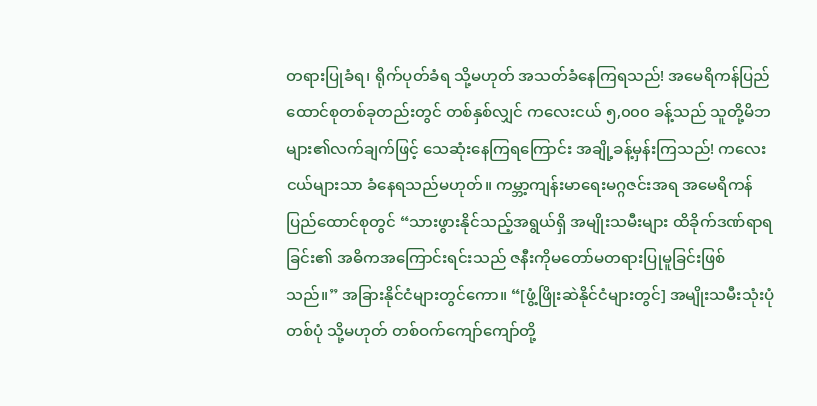တရားပြုခံရ၊ ရိုက်ပုတ်ခံရ သို့မဟုတ် အသတ်ခံနေကြရသည်! အမေရိကန်ပြည်ထောင်စုတစ်ခုတည်းတွင် တစ်နှစ်လျှင် ကလေးငယ် ၅,၀၀၀ ခန့်သည် သူတို့မိဘများ၏လက်ချက်ဖြင့် သေဆုံးနေကြရကြောင်း အချို့ခန့်မှန်းကြသည်! ကလေးငယ်များသာ ခံနေရသည်မဟုတ်။ ကမ္ဘာ့ကျန်းမာရေးမဂ္ဂဇင်းအရ အမေရိကန်ပြည်ထောင်စုတွင် “သားဖွားနိုင်သည့်အရွယ်ရှိ အမျိုးသမီးများ ထိခိုက်ဒဏ်ရာရခြင်း၏ အဓိကအကြောင်းရင်းသည် ဇနီးကိုမတော်မတရားပြုမူခြင်းဖြစ်သည်။” အခြားနိုင်ငံများတွင်ကော။ “[ဖွံ့ဖြိုးဆဲနိုင်ငံများတွင်] အမျိုးသမီးသုံးပုံတစ်ပုံ သို့မဟုတ် တစ်ဝက်ကျော်ကျော်တို့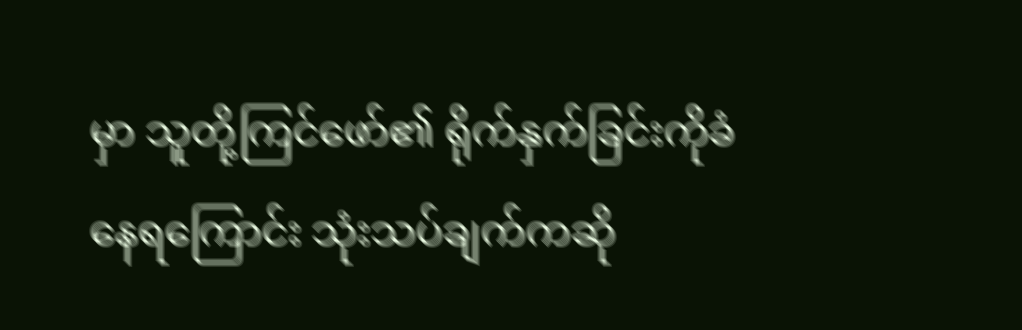မှာ သူတို့ကြင်ဖော်၏ ရိုက်နှက်ခြင်းကိုခံနေရကြောင်း သုံးသပ်ချက်ကဆို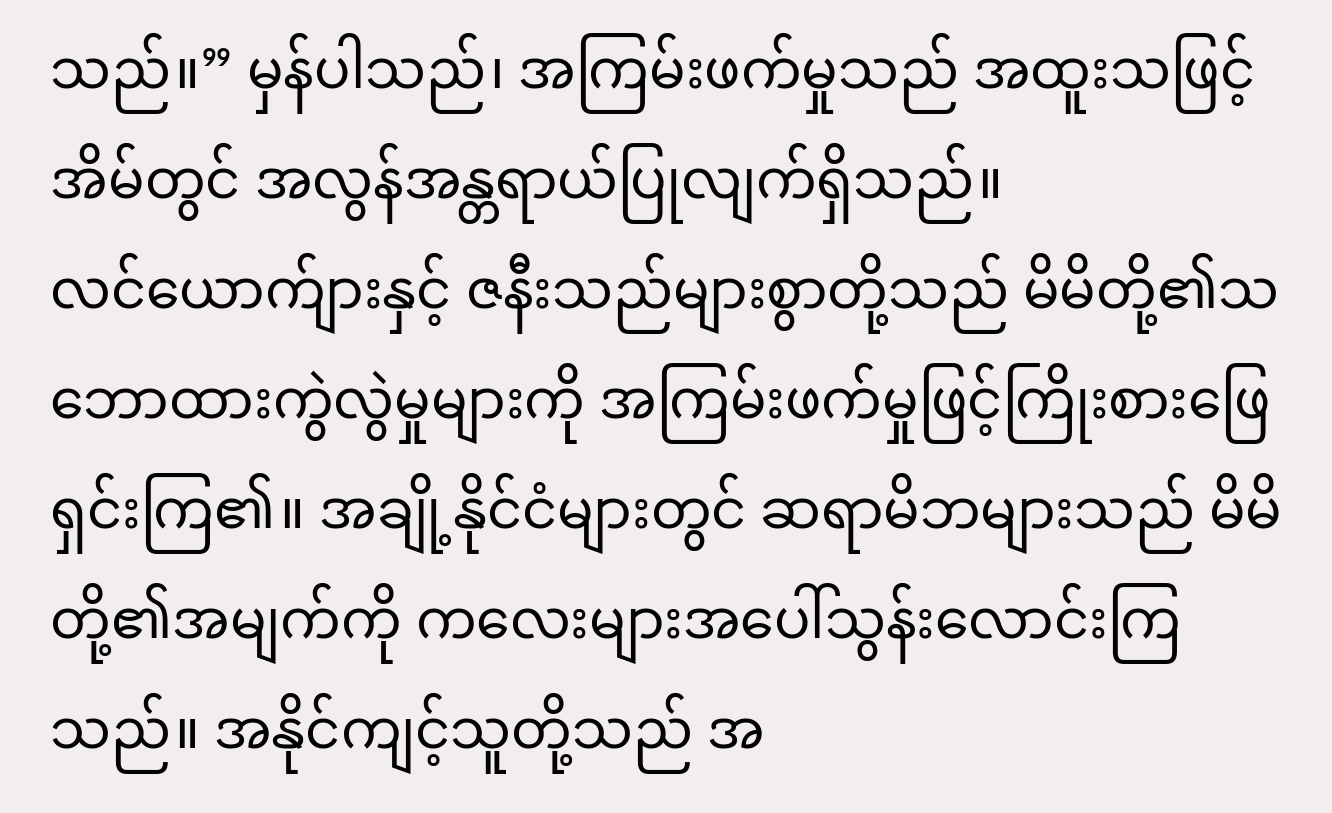သည်။” မှန်ပါသည်၊ အကြမ်းဖက်မှုသည် အထူးသဖြင့်အိမ်တွင် အလွန်အန္တရာယ်ပြုလျက်ရှိသည်။
လင်ယောက်ျားနှင့် ဇနီးသည်များစွာတို့သည် မိမိတို့၏သဘောထားကွဲလွဲမှုများကို အကြမ်းဖက်မှုဖြင့်ကြိုးစားဖြေရှင်းကြ၏။ အချို့နိုင်ငံများတွင် ဆရာမိဘများသည် မိမိတို့၏အမျက်ကို ကလေးများအပေါ်သွန်းလောင်းကြသည်။ အနိုင်ကျင့်သူတို့သည် အ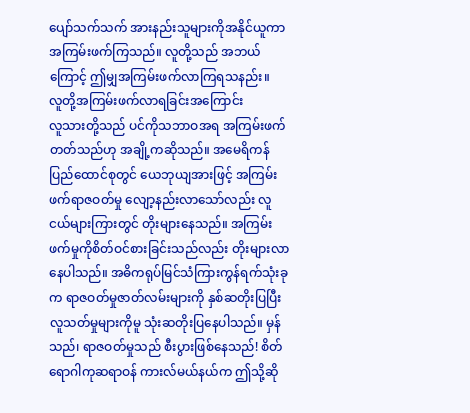ပျော်သက်သက် အားနည်းသူများကိုအနိုင်ယူကာ အကြမ်းဖက်ကြသည်။ လူတို့သည် အဘယ်ကြောင့် ဤမျှအကြမ်းဖက်လာကြရသနည်း။
လူတို့အကြမ်းဖက်လာရခြင်းအကြောင်း
လူသားတို့သည် ပင်ကိုသဘာဝအရ အကြမ်းဖက်တတ်သည်ဟု အချို့ကဆိုသည်။ အမေရိကန်ပြည်ထောင်စုတွင် ယေဘုယျအားဖြင့် အကြမ်းဖက်ရာဇဝတ်မှု လျော့နည်းလာသော်လည်း လူငယ်များကြားတွင် တိုးများနေသည်။ အကြမ်းဖက်မှုကိုစိတ်ဝင်စားခြင်းသည်လည်း တိုးများလာနေပါသည်။ အဓိကရုပ်မြင်သံကြားကွန်ရက်သုံးခုက ရာဇဝတ်မှုဇာတ်လမ်းများကို နှစ်ဆတိုးပြပြီး လူသတ်မှုများကိုမူ သုံးဆတိုးပြနေပါသည်။ မှန်သည်၊ ရာဇဝတ်မှုသည် စီးပွားဖြစ်နေသည်! စိတ်ရောဂါကုဆရာဝန် ကားလ်မယ်နယ်က ဤသို့ဆို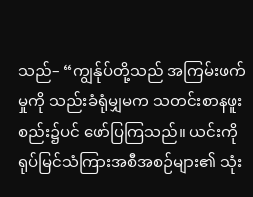သည်– “ကျွန်ုပ်တို့သည် အကြမ်းဖက်မှုကို သည်းခံရုံမျှမက သတင်းစာနဖူးစည်း၌ပင် ဖော်ပြကြသည်။ ယင်းကို ရုပ်မြင်သံကြားအစီအစဉ်များ၏ သုံး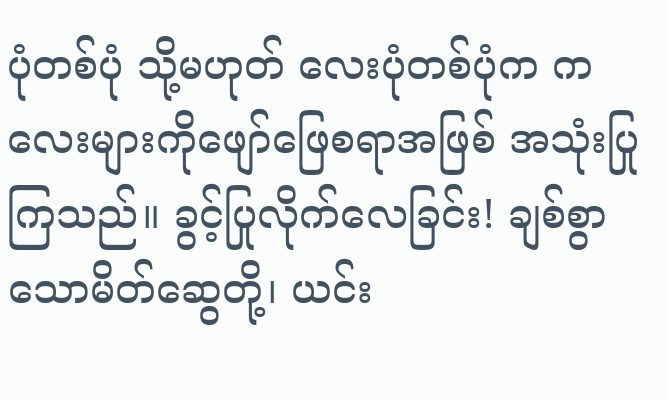ပုံတစ်ပုံ သို့မဟုတ် လေးပုံတစ်ပုံက ကလေးများကိုဖျော်ဖြေစရာအဖြစ် အသုံးပြုကြသည်။ ခွင့်ပြုလိုက်လေခြင်း! ချစ်စွာသောမိတ်ဆွေတို့၊ ယင်း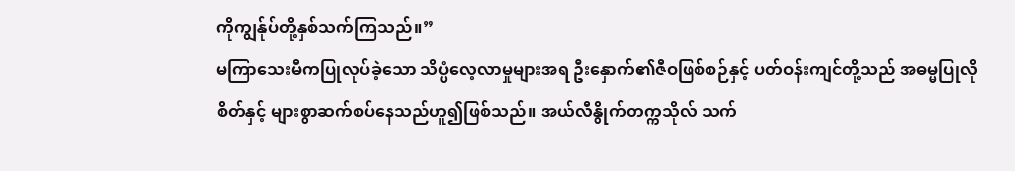ကိုကျွန်ုပ်တို့နှစ်သက်ကြသည်။”
မကြာသေးမီကပြုလုပ်ခဲ့သော သိပ္ပံလေ့လာမှုများအရ ဦးနှောက်၏ဇီဝဖြစ်စဉ်နှင့် ပတ်ဝန်းကျင်တို့သည် အဓမ္မပြုလိုစိတ်နှင့် များစွာဆက်စပ်နေသည်ဟူ၍ဖြစ်သည်။ အယ်လီနွိုက်တက္ကသိုလ် သက်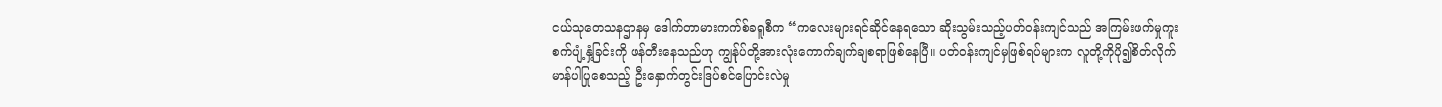ငယ်သုတေသနဌာနမှ ဒေါက်တာမားကက်စ်ခရူစီက “ကလေးများရင်ဆိုင်နေရသော ဆိုးသွမ်းသည့်ပတ်ဝန်းကျင်သည် အကြမ်းဖက်မှုကူးစက်ပျံ့နှံ့ခြင်းကို ဖန်တီးနေသည်ဟု ကျွန်ုပ်တို့အားလုံးကောက်ချက်ချစရာဖြစ်နေပြီ။ ပတ်ဝန်းကျင်မှဖြစ်ရပ်များက လူတို့ကိုပို၍စိတ်လိုက်မာန်ပါပြုစေသည့် ဦးနှောက်တွင်းဒြပ်စင်ပြောင်းလဲမှု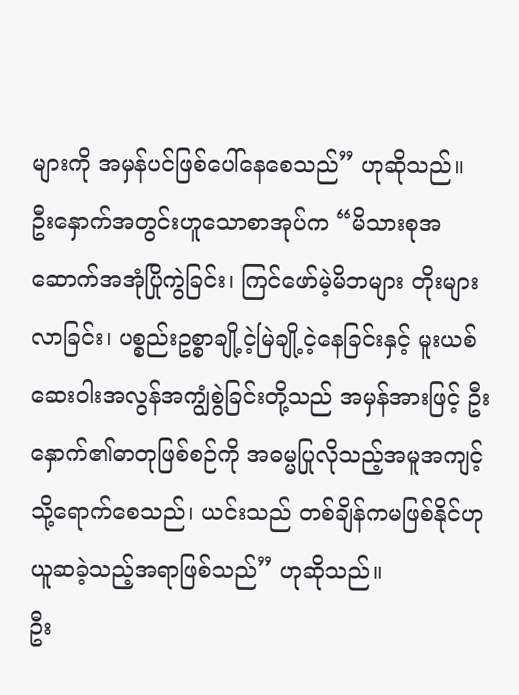များကို အမှန်ပင်ဖြစ်ပေါ်နေစေသည်” ဟုဆိုသည်။ ဦးနှောက်အတွင်းဟူသောစာအုပ်က “မိသားစုအဆောက်အအုံပြိုကွဲခြင်း၊ ကြင်ဖော်မဲ့မိဘများ တိုးများလာခြင်း၊ ပစ္စည်းဥစ္စာချို့ငဲ့မြဲချို့ငဲ့နေခြင်းနှင့် မူးယစ်ဆေးဝါးအလွန်အကျွံစွဲခြင်းတို့သည် အမှန်အားဖြင့် ဦးနှောက်၏ဓာတုဖြစ်စဉ်ကို အဓမ္မပြုလိုသည့်အမူအကျင့်သို့ရောက်စေသည်၊ ယင်းသည် တစ်ချိန်ကမဖြစ်နိုင်ဟုယူဆခဲ့သည့်အရာဖြစ်သည်” ဟုဆိုသည်။
ဦး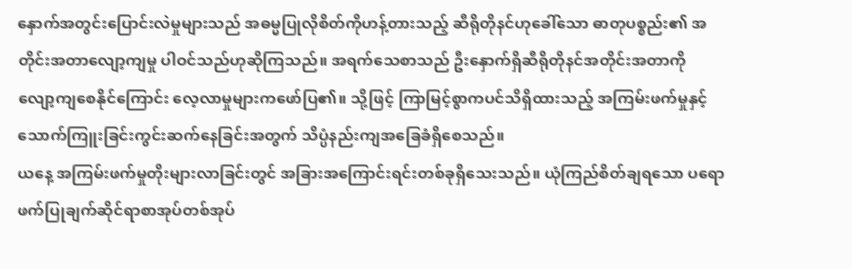နှောက်အတွင်းပြောင်းလဲမှုများသည် အဓမ္မပြုလိုစိတ်ကိုဟန့်တားသည့် ဆီရိုတိုနင်ဟုခေါ်သော ဓာတုပစ္စည်း၏ အတိုင်းအတာလျော့ကျမှု ပါဝင်သည်ဟုဆိုကြသည်။ အရက်သေစာသည် ဦးနှောက်ရှိဆီရိုတိုနင်အတိုင်းအတာကို လျော့ကျစေနိုင်ကြောင်း လေ့လာမှုများကဖော်ပြ၏။ သို့ဖြင့် ကြာမြင့်စွာကပင်သိရှိထားသည့် အကြမ်းဖက်မှုနှင့် သောက်ကြူးခြင်းကွင်းဆက်နေခြင်းအတွက် သိပ္ပံနည်းကျအခြေခံရှိစေသည်။
ယနေ့ အကြမ်းဖက်မှုတိုးများလာခြင်းတွင် အခြားအကြောင်းရင်းတစ်ခုရှိသေးသည်။ ယုံကြည်စိတ်ချရသော ပရောဖက်ပြုချက်ဆိုင်ရာစာအုပ်တစ်အုပ်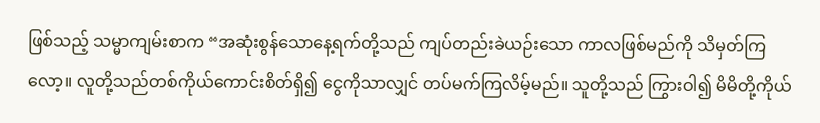ဖြစ်သည့် သမ္မာကျမ်းစာက “အဆုံးစွန်သောနေ့ရက်တို့သည် ကျပ်တည်းခဲယဉ်းသော ကာလဖြစ်မည်ကို သိမှတ်ကြလော့။ လူတို့သည်တစ်ကိုယ်ကောင်းစိတ်ရှိ၍ ငွေကိုသာလျှင် တပ်မက်ကြလိမ့်မည်။ သူတို့သည် ကြွားဝါ၍ မိမိတို့ကိုယ်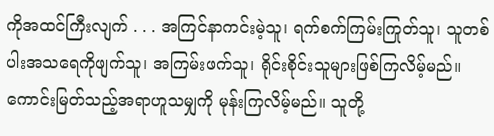ကိုအထင်ကြီးလျက် . . . အကြင်နာကင်းမဲ့သူ၊ ရက်စက်ကြမ်းကြုတ်သူ၊ သူတစ်ပါးအသရေကိုဖျက်သူ၊ အကြမ်းဖက်သူ၊ ရိုင်းစိုင်းသူများဖြစ်ကြလိမ့်မည်။ ကောင်းမြတ်သည့်အရာဟူသမျှကို မုန်းကြလိမ့်မည်။ သူတို့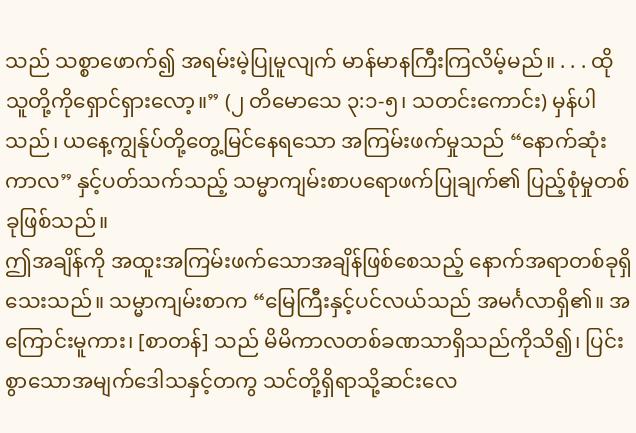သည် သစ္စာဖောက်၍ အရမ်းမဲ့ပြုမူလျက် မာန်မာနကြီးကြလိမ့်မည်။ . . . ထိုသူတို့ကိုရှောင်ရှားလော့။” (၂ တိမောသေ ၃:၁-၅၊ သတင်းကောင်း) မှန်ပါသည်၊ ယနေ့ကျွန်ုပ်တို့တွေ့မြင်နေရသော အကြမ်းဖက်မှုသည် “နောက်ဆုံးကာလ” နှင့်ပတ်သက်သည့် သမ္မာကျမ်းစာပရောဖက်ပြုချက်၏ ပြည့်စုံမှုတစ်ခုဖြစ်သည်။
ဤအချိန်ကို အထူးအကြမ်းဖက်သောအချိန်ဖြစ်စေသည့် နောက်အရာတစ်ခုရှိသေးသည်။ သမ္မာကျမ်းစာက “မြေကြီးနှင့်ပင်လယ်သည် အမင်္ဂလာရှိ၏။ အကြောင်းမူကား၊ [စာတန်] သည် မိမိကာလတစ်ခဏသာရှိသည်ကိုသိ၍၊ ပြင်းစွာသောအမျက်ဒေါသနှင့်တကွ သင်တို့ရှိရာသို့ဆင်းလေ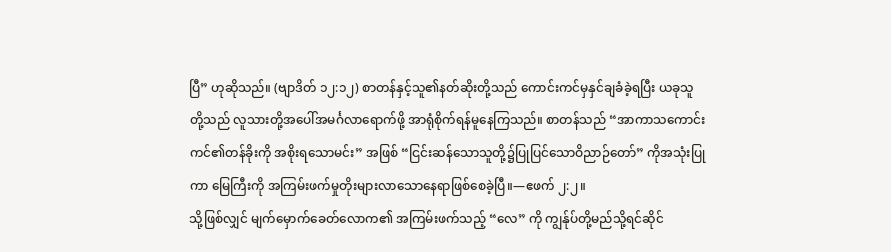ပြီ” ဟုဆိုသည်။ (ဗျာဒိတ် ၁၂:၁၂) စာတန်နှင့်သူ၏နတ်ဆိုးတို့သည် ကောင်းကင်မှနှင်ချခံခဲ့ရပြီး ယခုသူတို့သည် လူသားတို့အပေါ်အမင်္ဂလာရောက်ဖို့ အာရုံစိုက်ရန်မူနေကြသည်။ စာတန်သည် “အာကာသကောင်းကင်၏တန်ခိုးကို အစိုးရသောမင်း” အဖြစ် “ငြင်းဆန်သောသူတို့၌ပြုပြင်သောဝိညာဉ်တော်” ကိုအသုံးပြုကာ မြေကြီးကို အကြမ်းဖက်မှုတိုးများလာသောနေရာဖြစ်စေခဲ့ပြီ။—ဧဖက် ၂:၂။
သို့ဖြစ်လျှင် မျက်မှောက်ခေတ်လောက၏ အကြမ်းဖက်သည့် “လေ” ကို ကျွန်ုပ်တို့မည်သို့ရင်ဆိုင်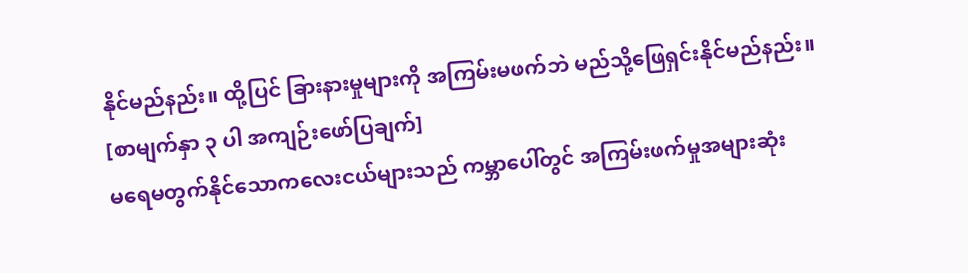နိုင်မည်နည်း။ ထို့ပြင် ခြားနားမှုများကို အကြမ်းမဖက်ဘဲ မည်သို့ဖြေရှင်းနိုင်မည်နည်း။
[စာမျက်နှာ ၃ ပါ အကျဉ်းဖော်ပြချက်]
မရေမတွက်နိုင်သောကလေးငယ်များသည် ကမ္ဘာပေါ်တွင် အကြမ်းဖက်မှုအများဆုံး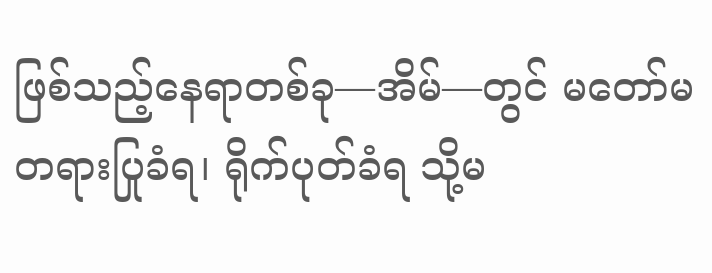ဖြစ်သည့်နေရာတစ်ခု—အိမ်—တွင် မတော်မတရားပြုခံရ၊ ရိုက်ပုတ်ခံရ သို့မ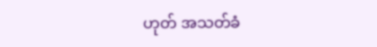ဟုတ် အသတ်ခံ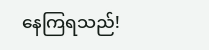နေကြရသည်!